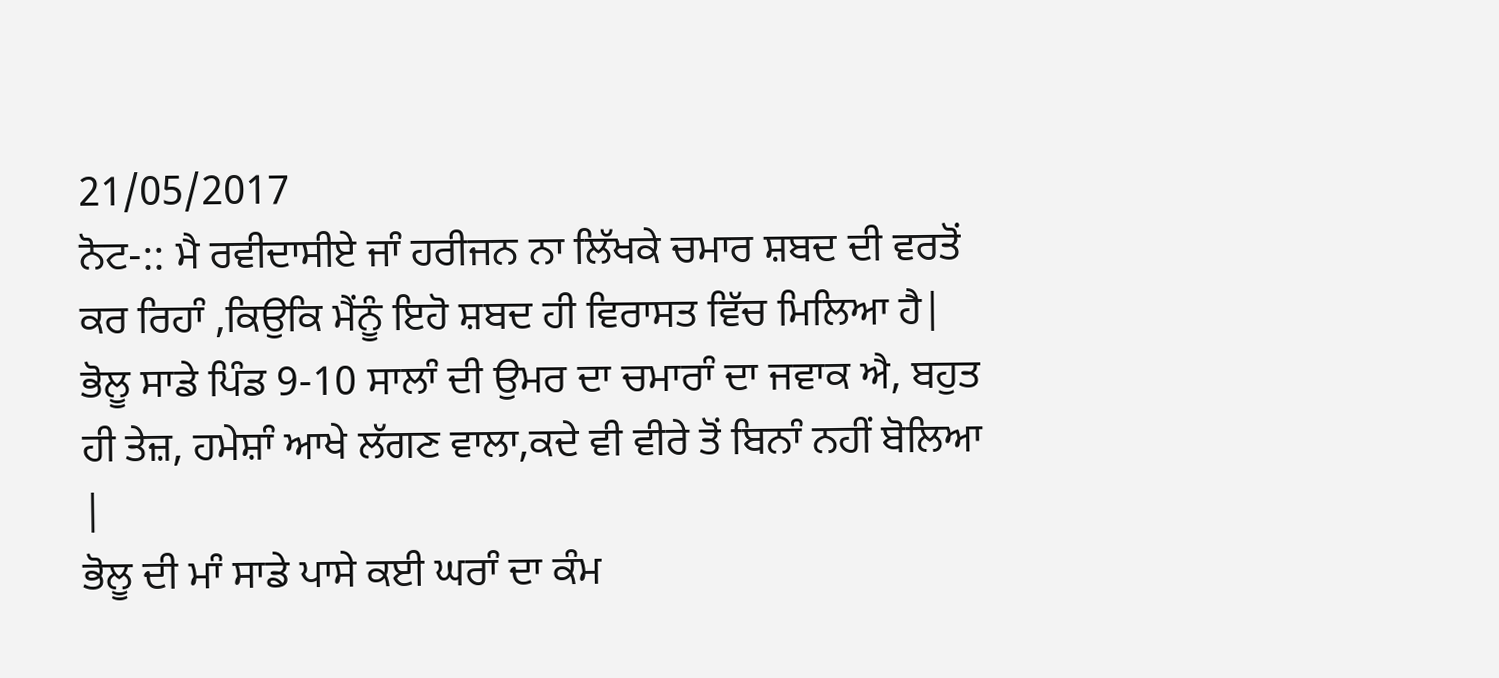21/05/2017
ਨੋਟ-:: ਮੈ ਰਵੀਦਾਸੀਏ ਜਾੰ ਹਰੀਜਨ ਨਾ ਲਿੱਖਕੇ ਚਮਾਰ ਸ਼ਬਦ ਦੀ ਵਰਤੋਂ ਕਰ ਰਿਹਾੰ ,ਕਿਉਕਿ ਮੈਂਨੂੰ ਇਹੋ ਸ਼ਬਦ ਹੀ ਵਿਰਾਸਤ ਵਿੱਚ ਮਿਲਿਆ ਹੈ|
ਭੋਲੂ ਸਾਡੇ ਪਿੰਡ 9-10 ਸਾਲਾੰ ਦੀ ਉਮਰ ਦਾ ਚਮਾਰਾੰ ਦਾ ਜਵਾਕ ਐ, ਬਹੁਤ ਹੀ ਤੇਜ਼, ਹਮੇਸ਼ਾੰ ਆਖੇ ਲੱਗਣ ਵਾਲਾ,ਕਦੇ ਵੀ ਵੀਰੇ ਤੋਂ ਬਿਨਾੰ ਨਹੀਂ ਬੋਲਿਆ |
ਭੋਲੂ ਦੀ ਮਾੰ ਸਾਡੇ ਪਾਸੇ ਕਈ ਘਰਾੰ ਦਾ ਕੰਮ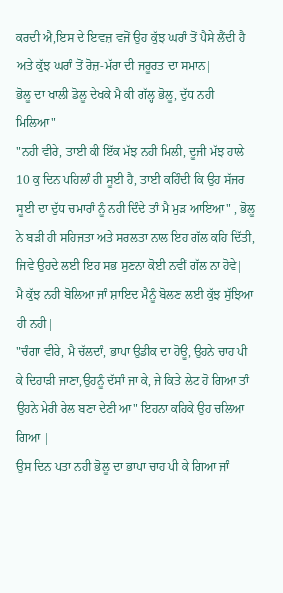ਕਰਦੀ ਐ,ਇਸ ਦੇ ਇਵਜ਼ ਵਜੋਂ ਉਹ ਕੁੱਝ ਘਰਾੰ ਤੋਂ ਪੈਸੇ ਲੈਂਦੀ ਹੈ ਅਤੇ ਕੁੱਝ ਘਰਾੰ ਤੋਂ ਰੋਜ਼-ਮੱਰਾ ਦੀ ਜਰੂਰਤ ਦਾ ਸਮਾਨ|
ਭੋਲੂ ਦਾ ਖਾਲੀ ਡੋਲੂ ਦੇਖਕੇ ਮੈ ਕੀ ਗੱਲ੍ਹ ਭੋਲੂ, ਦੁੱਧ ਨਹੀ ਮਿਲਿਆ"
"ਨਹੀ ਵੀਰੇ, ਤਾਈ ਕੀ ਇੱਕ ਮੱਝ ਨਹੀ ਮਿਲੀ, ਦੂਜੀ ਮੱਝ ਹਾਲੇ 10 ਕੁ ਦਿਨ ਪਹਿਲਾੰ ਹੀ ਸੂਈ ਹੈ, ਤਾਈ ਕਹਿੰਦੀ ਕਿ ਉਹ ਸੱਜਰ ਸੂਈ ਦਾ ਦੁੱਧ ਚਮਾਰਾੰ ਨੂੰ ਨਹੀ ਦਿੰਦੇ ਤਾੰ ਮੈ ਮੁੜ ਆਇਆ" , ਭੋਲੂ ਨੇ ਬੜੀ ਹੀ ਸਹਿਜਤਾ ਅਤੇ ਸਰਲਤਾ ਨਾਲ ਇਹ ਗੱਲ ਕਹਿ ਦਿੱਤੀ, ਜਿਵੇ ਉਹਦੇ ਲਈ ਇਹ ਸਭ ਸੁਣਨਾ ਕੋਈ ਨਵੀਂ ਗੱਲ ਨਾ ਹੋਵੇ|
ਮੈ ਕੁੱਝ ਨਹੀ ਬੋਲਿਆ ਜਾੰ ਸ਼ਾਇਦ ਮੈਨੂੰ ਬੋਲਣ ਲਈ ਕੁੱਝ ਸੁੱਝਿਆ ਹੀ ਨਹੀ|
"ਚੰਗਾ ਵੀਰੇ, ਮੈ ਚੱਲਦਾੰ, ਭਾਪਾ ਉਡੀਕ ਦਾ ਹੋਊ, ਉਹਨੇ ਚਾਹ ਪੀ ਕੇ ਦਿਹਾੜੀ ਜਾਣਾ,ਉਹਨੂੰ ਦੱਸਾੰ ਜਾ ਕੇ, ਜੇ ਕਿਤੇ ਲੇਟ ਹੋ ਗਿਆ ਤਾੰ ਉਹਨੇ ਮੇਰੀ ਰੇਲ ਬਣਾ ਦੇਣੀ ਆ" ਇਹਨਾ ਕਹਿਕੇ ਉਹ ਚਲਿਆ ਗਿਆ |
ਉਸ ਦਿਨ ਪਤਾ ਨਹੀ ਭੋਲੂ ਦਾ ਭਾਪਾ ਚਾਹ ਪੀ ਕੇ ਗਿਆ ਜਾੰ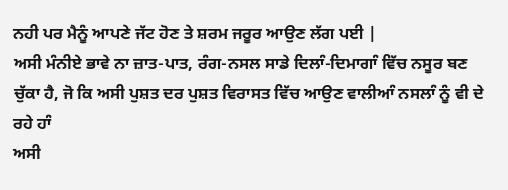ਨਹੀ ਪਰ ਮੈਨੂੰ ਆਪਣੇ ਜੱਟ ਹੋਣ ਤੇ ਸ਼ਰਮ ਜਰੂਰ ਆਉਣ ਲੱਗ ਪਈ |
ਅਸੀ ਮੰਨੀਏ ਭਾਵੇ ਨਾ ਜ਼ਾਤ-ਪਾਤ, ਰੰਗ-ਨਸਲ ਸਾਡੇ ਦਿਲਾੰ-ਦਿਮਾਗਾੰ ਵਿੱਚ ਨਸੂਰ ਬਣ ਚੁੱਕਾ ਹੈ, ਜੋ ਕਿ ਅਸੀ ਪੁਸ਼ਤ ਦਰ ਪੁਸ਼ਤ ਵਿਰਾਸਤ ਵਿੱਚ ਆਉਣ ਵਾਲੀਆੰ ਨਸਲਾੰ ਨੂੰ ਵੀ ਦੇ ਰਹੇ ਹਾੰ
ਅਸੀ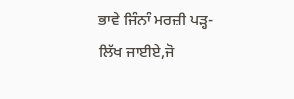ਭਾਵੇ ਜਿੰਨਾੰ ਮਰਜ਼ੀ ਪੜ੍ਹ-ਲਿੱਖ ਜਾਈਏ,ਜੋ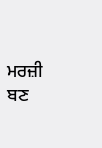ਮਰਜ਼ੀ ਬਣ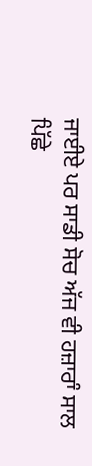ਜਾਈਏ ਪਰ ਸਾਡੀ ਸੋਚ ਅੱਜ ਵੀ ਹਜ਼ਾਰਾੰ ਸਾਲ ਪਿੱਛੇ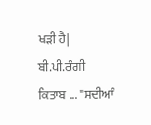ਖੜੀ ਹੈ|
ਬੀ.ਪੀ.ਰੰਗੀ
ਕਿਤਾਬ ... "ਸਦੀਆੰ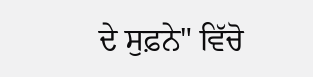ਦੇ ਸੁਫ਼ਨੇ" ਵਿੱਚੋ